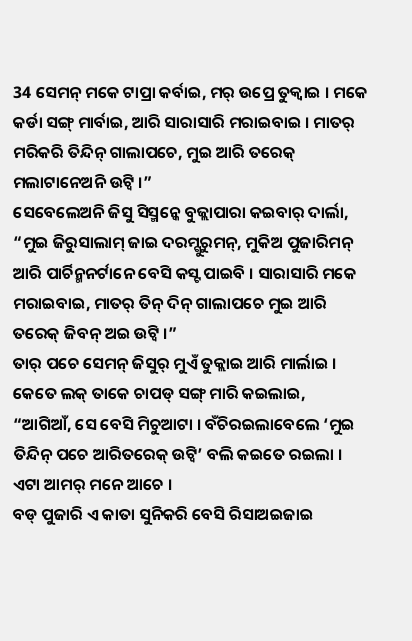34 ସେମନ୍ ମକେ ଟାପ୍ରା କର୍ବାଇ, ମର୍ ଉପ୍ରେ ତୁକ୍ବାଇ । ମକେ କର୍ଡା ସଙ୍ଗ୍ ମାର୍ବାଇ, ଆରି ସାରାସାରି ମରାଇବାଇ । ମାତର୍ ମରିକରି ତିନ୍ଦିନ୍ ଗାଲାପଚେ, ମୁଇ ଆରି ତରେକ୍ ମଲାଟାନେଅନି ଉଟ୍ବି ।”
ସେବେଲେଅନି ଜିସୁ ସିସ୍ମନ୍କେ ବୁଜ୍ଲାପାରା କଇବାର୍ ଦାର୍ଲା, “ମୁଇ ଜିରୁସାଲାମ୍ ଜାଇ ଦରମ୍ଗୁରୁମନ୍, ମୁକିଅ ପୁଜାରିମନ୍ ଆରି ପାର୍ଚିନ୍ମନର୍ଟାନେ ବେସି କସ୍ଟ ପାଇବି । ସାରାସାରି ମକେ ମରାଇବାଇ, ମାତର୍ ତିନ୍ ଦିନ୍ ଗାଲାପଚେ ମୁଇ ଆରି ତରେକ୍ ଜିବନ୍ ଅଇ ଉଟ୍ବି ।”
ତାର୍ ପଚେ ସେମନ୍ ଜିସୁର୍ ମୁଏଁ ତୁକ୍ଲାଇ ଆରି ମାର୍ଲାଇ । କେତେ ଲକ୍ ତାକେ ଚାପଡ୍ ସଙ୍ଗ୍ ମାରି କଇଲାଇ,
“ଆଗିଆଁ, ସେ ବେସି ମିଚୁଆଟା । ବଁଚିରଇଲାବେଲେ ‘ମୁଇ ତିନ୍ଦିନ୍ ପଚେ ଆରିତରେକ୍ ଉଟ୍ବି’ ବଲି କଇତେ ରଇଲା । ଏଟା ଆମର୍ ମନେ ଆଚେ ।
ବଡ୍ ପୁଜାରି ଏ କାତା ସୁନିକରି ବେସି ରିସାଅଇଜାଇ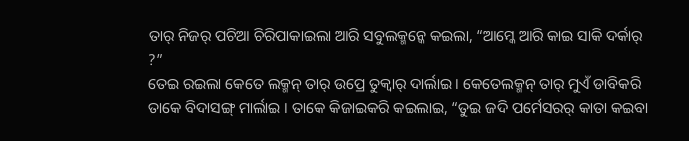ତାର୍ ନିଜର୍ ପଚିଆ ଚିରିପାକାଇଲା ଆରି ସବୁଲକ୍ମନ୍କେ କଇଲା, “ଆମ୍କେ ଆରି କାଇ ସାକି ଦର୍କାର୍ ?”
ତେଇ ରଇଲା କେତେ ଲକ୍ମନ୍ ତାର୍ ଉପ୍ରେ ତୁକ୍ବାର୍ ଦାର୍ଲାଇ । କେତେଲକ୍ମନ୍ ତାର୍ ମୁଏଁ ଡାବିକରି ତାକେ ବିଦାସଙ୍ଗ୍ ମାର୍ଲାଇ । ତାକେ କିଜାଇକରି କଇଲାଇ, “ତୁଇ ଜଦି ପର୍ମେସରର୍ କାତା କଇବା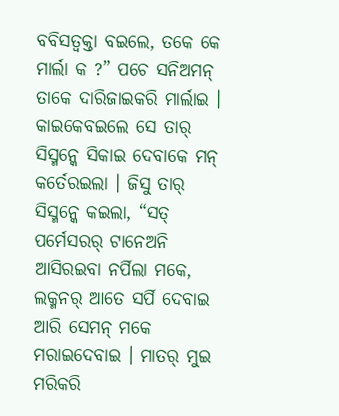ବବିସତ୍ବକ୍ତା ବଇଲେ, ତକେ କେ ମାର୍ଲା କ ?” ପଚେ ସନିଅମନ୍ ତାକେ ଦାରିଜାଇକରି ମାର୍ଲାଇ ।
କାଇକେବଇଲେ ସେ ତାର୍ ସିସ୍ମନ୍କେ ସିକାଇ ଦେବାକେ ମନ୍ କର୍ତେରଇଲା । ଜିସୁ ତାର୍ ସିସ୍ମନ୍କେ କଇଲା, “ସତ୍ ପର୍ମେସରର୍ ଟାନେଅନି ଆସିରଇବା ନର୍ପିଲା ମକେ, ଲକ୍ମନର୍ ଆତେ ସର୍ପି ଦେବାଇ ଆରି ସେମନ୍ ମକେ ମରାଇଦେବାଇ । ମାତର୍ ମୁଇ ମରିକରି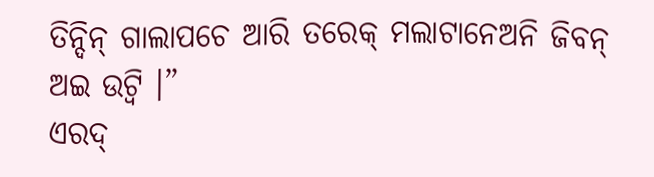ତିନ୍ଦିନ୍ ଗାଲାପଚେ ଆରି ତରେକ୍ ମଲାଟାନେଅନି ଜିବନ୍ ଅଇ ଉଟ୍ବି ।”
ଏରଦ୍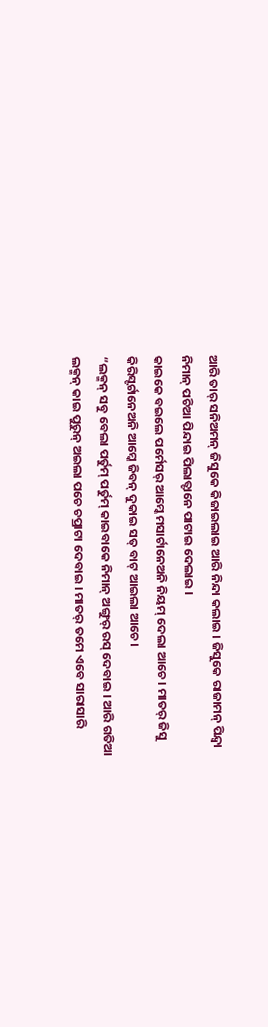ଆରି ତାର୍ ସନିଅମନ୍ ଜିସୁକେ କିଜାଇଲାଇ ଆରି ନିନ୍ଦା କଲାଇ । ଜିସୁକେ ରାଜାମନ୍ ପିନ୍ଦ୍ବା ନିମାନ୍ ପଚିଆ ପିନ୍ଦାଇ ପିଲାତ୍ଟାନେ ପାଟାଇ ଦେଲାଇ ।
କାଇକେ ବଇଲେ ପର୍ମେସର୍ ଆମ୍କେ ମସାର୍ଟାନେଅନି ନିୟମ୍ ଦେଲା ଆଚେ । ମାତର୍ ଜିସୁ କିରିସ୍ଟର୍ଟାନେଅନି ଆମ୍କେ ଜିବନ୍ ଦୁକାଇ ସତ୍ ବାଟ୍ ଆଇଲା ଆଚେ ।
“ଲକ୍ମନ୍ ସବୁ ବେଲା ପର୍ତୁମ୍ ପର୍ତୁମ୍ କାଇବାକେ ନିମାନ୍ ଅଙ୍ଗୁର୍ ରସ୍ ଦେବାଇ । ଆରି ଗତିଆ ଲକ୍ମନ୍ କାଇ ପୁରୁନ୍ ଅଇଲା ପଚେ ଚପ୍ରାଟା ଦେବାଇ । ମାତର୍ ତମେ ଏବେ ସାରାସାରି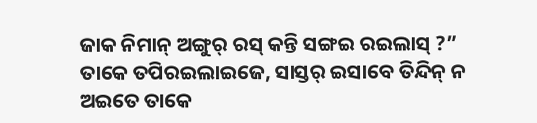ଜାକ ନିମାନ୍ ଅଙ୍ଗୁର୍ ରସ୍ କନ୍ତି ସଙ୍ଗଇ ରଇଲାସ୍ ?”
ତାକେ ତପିରଇଲାଇଜେ, ସାସ୍ତର୍ ଇସାବେ ତିନ୍ଦିନ୍ ନ ଅଇତେ ତାକେ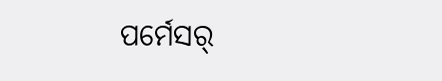ପର୍ମେସର୍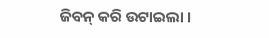ଜିବନ୍ କରି ଉଟାଇଲା ।